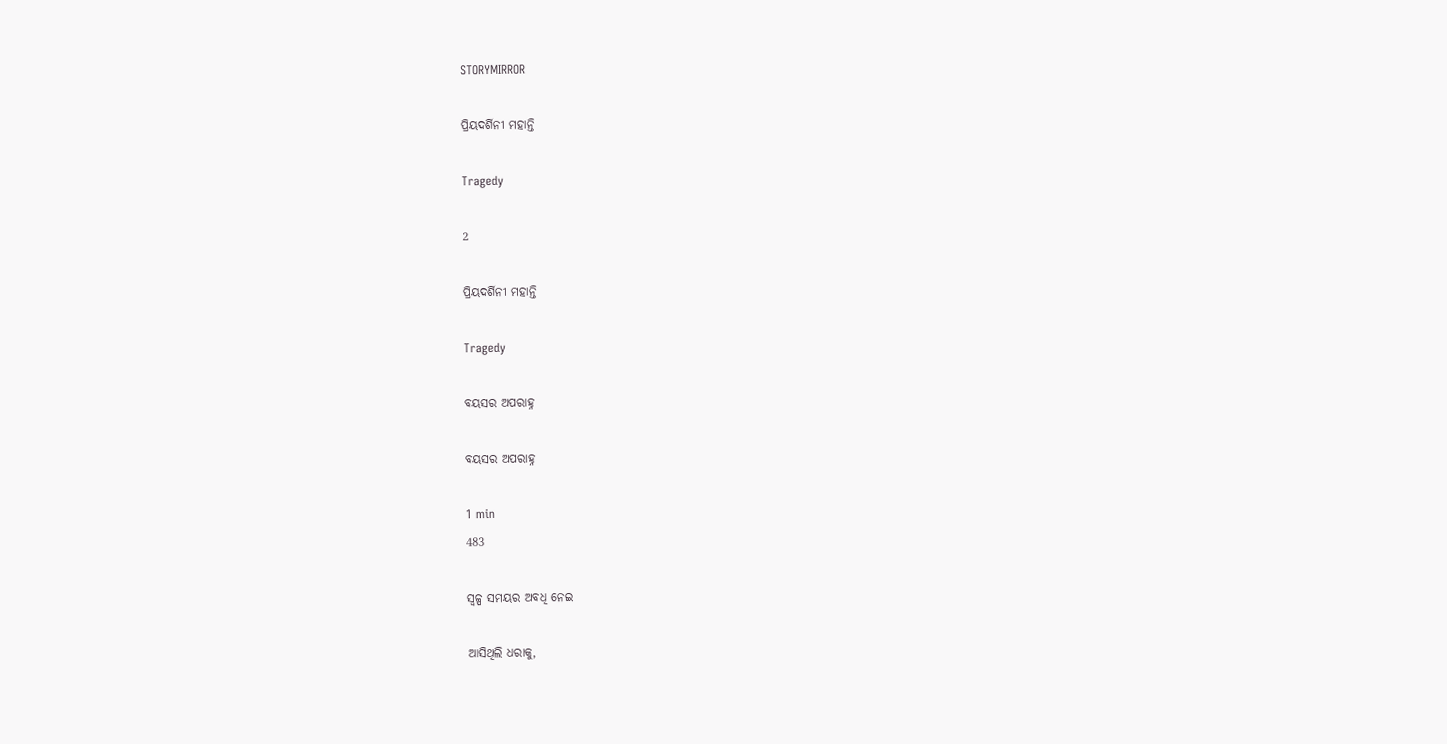STORYMIRROR

ପ୍ରିୟଦର୍ଶିନୀ ମହାନ୍ତି

Tragedy

2

ପ୍ରିୟଦର୍ଶିନୀ ମହାନ୍ତି

Tragedy

ବୟସର ଅପରାହ୍ନ

ବୟସର ଅପରାହ୍ନ

1 min
483

ସ୍ୱଳ୍ପ ସମୟର ଅବଧି ନେଇ

ଆସିଥିଲି ଧରାକୁ,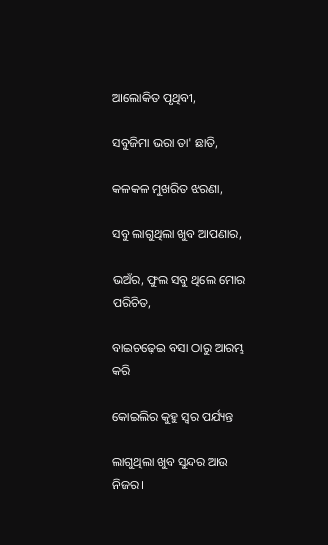ଆଲୋକିତ ପୃଥିବୀ,

ସବୁଜିମା ଭରା ତା' ଛାତି,

କଳକଳ ମୁଖରିତ ଝରଣା,

ସବୁ ଲାଗୁଥିଲା ଖୁବ ଆପଣାର,

ଭଅଁର, ଫୁଲ ସବୁ ଥିଲେ ମୋର ପରିଚିତ,

ବାଇଚଢ଼େଇ ବସା ଠାରୁ ଆରମ୍ଭ କରି

କୋଇଲିର କୁହୁ ସ୍ୱର ପର୍ଯ୍ୟନ୍ତ

ଲାଗୁଥିଲା ଖୁବ ସୁନ୍ଦର ଆଉ ନିଜର।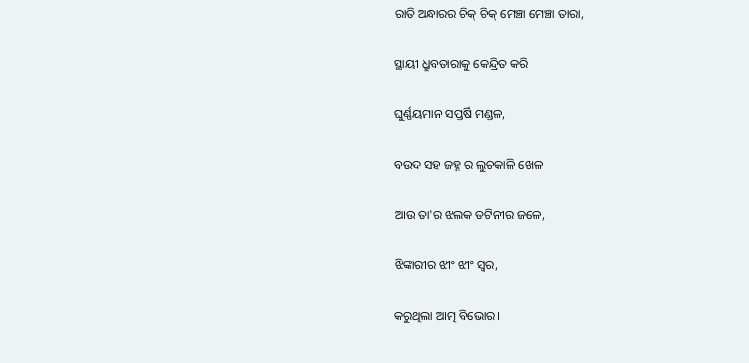ରାତି ଅନ୍ଧାରର ଚିକ୍ ଚିକ୍ ମେଞ୍ଚା ମେଞ୍ଚା ତାରା,

ସ୍ଥାୟୀ ଧ୍ରୁବତାରାକୁ କେନ୍ଦ୍ରିତ କରି

ଘୁର୍ଣ୍ଣୟମାନ ସପ୍ତର୍ଷି ମଣ୍ଡଳ,

ବଉଦ ସହ ଜହ୍ନ ର ଲୁଚକାଳି ଖେଳ

ଆଉ ତା'ର ଝଲକ ତଟିନୀର ଜଳେ,

ଝିଙ୍କାରୀର ଝୀଂ ଝୀଂ ସ୍ୱର,

କରୁଥିଲା ଆତ୍ମ ବିଭୋର।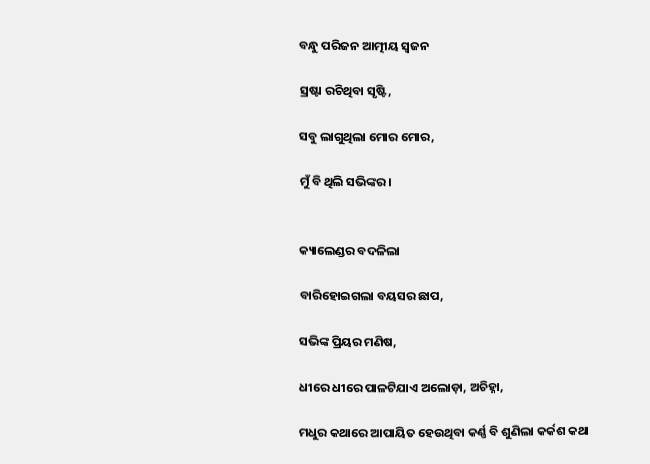ବନ୍ଧୁ ପରିଜନ ଆତ୍ମୀୟ ସ୍ଵଜନ

ସ୍ରଷ୍ଟା ରଚିଥିବା ସୃଷ୍ଟି,

ସବୁ ଲାଗୁଥିଲା ମୋର ମୋର,

ମୁଁ ବି ଥିଲି ସଭିଙ୍କର।


କ୍ୟାଲେଣ୍ଡର ବଦଳିଲା

ବାରିହୋଇଗଲା ବୟସର ଛାପ,

ସଭିଙ୍କ ପ୍ରିୟର ମଣିଷ,

ଧୀରେ ଧୀରେ ପାଳଟିଯାଏ ଅଲୋଡ଼ା, ଅଚିହ୍ନା,

ମଧୁର କଥାରେ ଆପାୟିତ ହେଉଥିବା କର୍ଣ୍ଣ ବି ଶୁଣିଲା କର୍କଶ କଥା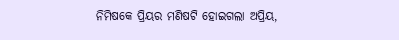ନିମିଷକେ ପ୍ରିୟର ମଣିଷଟି ହୋଇଗଲା ଅପ୍ରିୟ,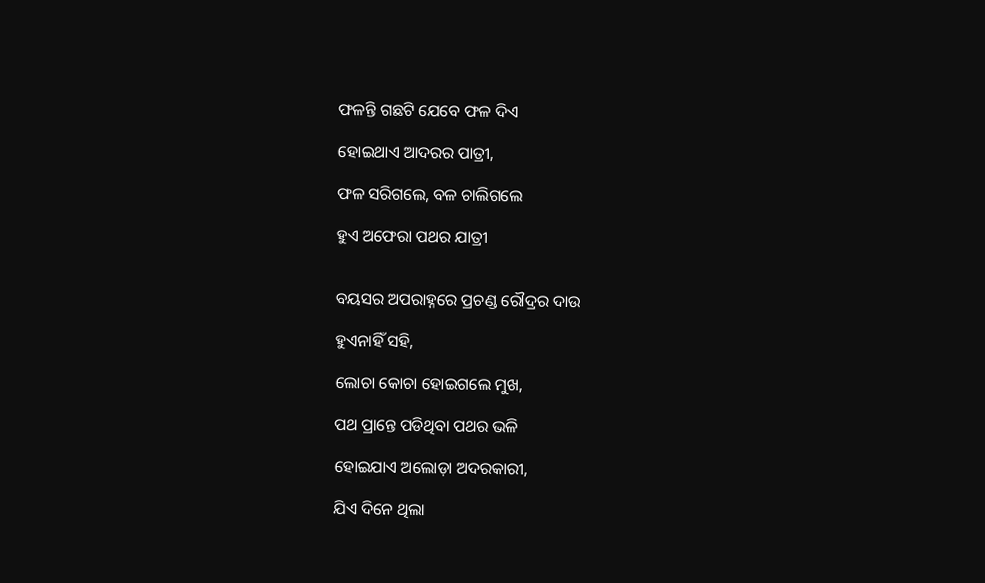ଫଳନ୍ତି ଗଛଟି ଯେବେ ଫଳ ଦିଏ

ହୋଇଥାଏ ଆଦରର ପାତ୍ରୀ,

ଫଳ ସରିଗଲେ, ବଳ ଚାଲିଗଲେ

ହୁଏ ଅଫେରା ପଥର ଯାତ୍ରୀ


ବୟସର ଅପରାହ୍ନରେ ପ୍ରଚଣ୍ଡ ରୌଦ୍ରର ଦାଉ

ହୁଏନାହିଁ ସହି,

ଲୋଚା କୋଚା ହୋଇଗଲେ ମୁଖ,

ପଥ ପ୍ରାନ୍ତେ ପଡିଥିବା ପଥର ଭଳି

ହୋଇଯାଏ ଅଲୋଡ଼ା ଅଦରକାରୀ,

ଯିଏ ଦିନେ ଥିଲା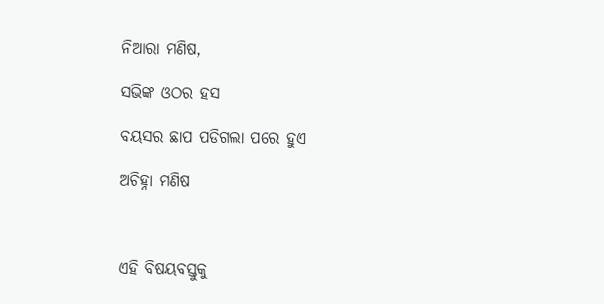ନିଆରା ମଣିଷ,

ସଭିଙ୍କ ଓଠର ହସ

ବୟସର ଛାପ ପଡିଗଲା ପରେ ହୁଏ

ଅଚିହ୍ନା ମଣିଷ



ଏହି ବିଷୟବସ୍ତୁକୁ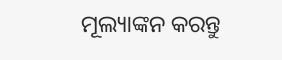ମୂଲ୍ୟାଙ୍କନ କରନ୍ତୁ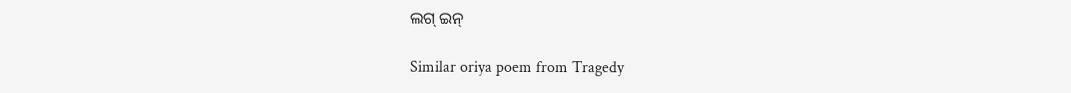ଲଗ୍ ଇନ୍

Similar oriya poem from Tragedy